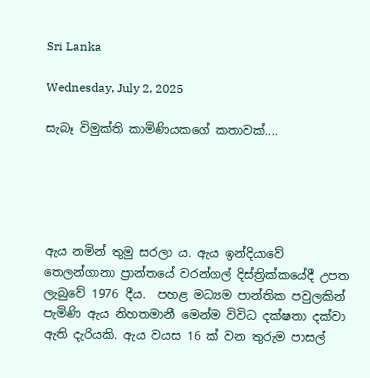Sri Lanka

Wednesday, July 2, 2025

සැබෑ විමුක්ති කාමිණියකගේ කතාවක්....





ඇය නමින් තුමු සරලා ය. ඇය ඉන්දියාවේ තෙලන්ගානා ප්‍රාන්තයේ වරන්ගල් දිස්ත්‍රික්කයේදී උපත ලැබුවේ 1976 දීය.  පහළ මධ්‍යම පාන්තික පවුලකින් පැමිණි ඇය නිහතමානී මෙන්ම විවිධ දක්ෂතා දක්වා ඇති දැරියකි. ඇය වයස 16 ක් වන තුරුම පාසල්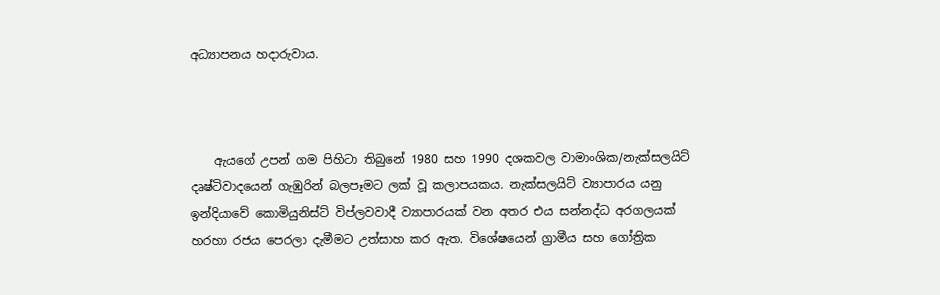අධ්‍යාපනය හදාරුවාය.



    ඇයගේ උපන් ගම පිහිටා තිබුනේ 1980 සහ 1990 දශකවල වාමාංශික/නැක්සලයිට් දෘෂ්ටිවාදයෙන් ගැඹුරින් බලපෑමට ලක් වූ කලාපයකය. නැක්සලයිට් ව්‍යාපාරය යනු ඉන්දියාවේ කොමියුනිස්ට් විප්ලවවාදී ව්‍යාපාරයක් වන අතර එය සන්නද්ධ අරගලයක් හරහා රජය පෙරලා දැමීමට උත්සාහ කර ඇත. විශේෂයෙන් ග්‍රාමීය සහ ගෝත්‍රික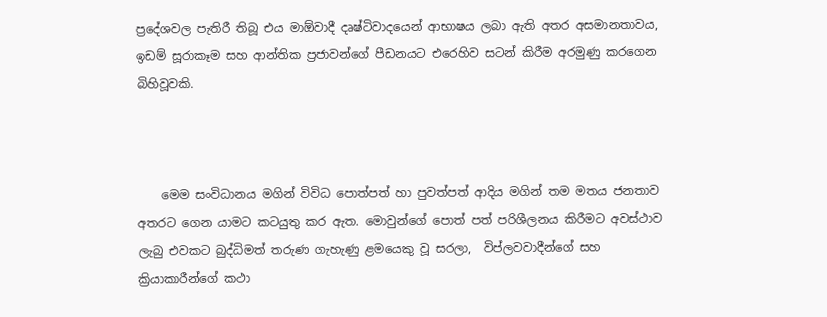ප්‍රදේශවල පැතිරී තිබූ එය මාඕවාදී දෘෂ්ටිවාදයෙන් ආභාෂය ලබා ඇති අතර අසමානතාවය, ඉඩම් සූරාකෑම සහ ආන්තික ප්‍රජාවන්ගේ පීඩනයට එරෙහිව සටන් කිරීම අරමුණු කරගෙන බිහිවූවකි.



    මෙම සංවිධානය මගින් විවිධ පොත්පත් හා පුවත්පත් ආදිය මගින් තම මතය ජනතාව අතරට ගෙන යාමට කටයුතු කර ඇත. මොවුන්ගේ පොත් පත් පරිශීලනය කිරීමට අවස්ථාව ලැබු එවකට බුද්ධිමත් තරුණ ගැහැණු ළමයෙකු වූ සරලා,  විප්ලවවාදීන්ගේ සහ ක්‍රියාකාරීන්ගේ කථා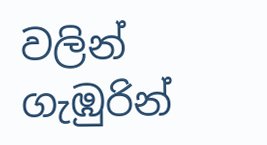වලින් ගැඹුරින්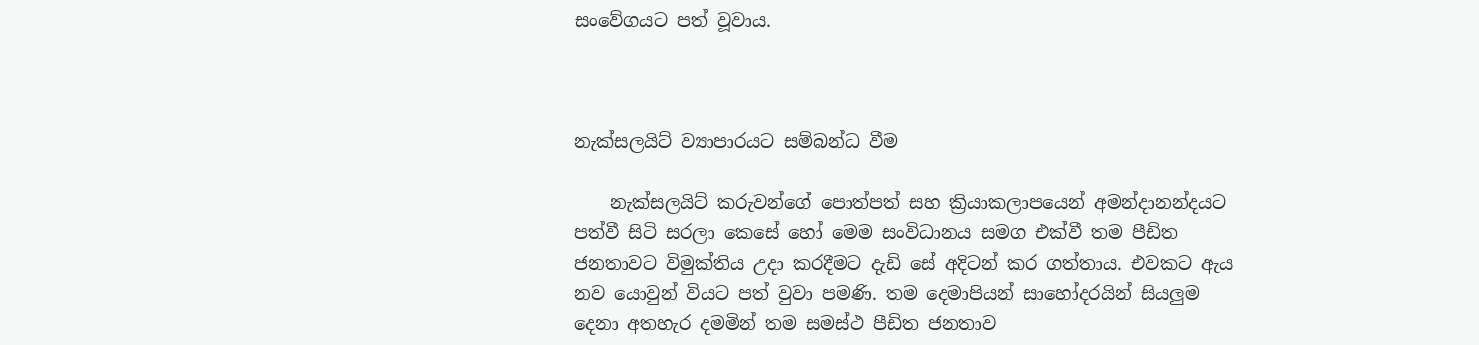සංවේගයට පත් වූවාය.



නැක්සලයිට් ව්‍යාපාරයට සම්බන්ධ වීම

    නැක්සලයිට් කරුවන්ගේ පොත්පත් සහ ක්‍රියාකලාපයෙන් අමන්දානන්දයට පත්වී සිටි සරලා කෙසේ හෝ මෙම සංවිධානය සමග එක්වී තම පීඩිත ජනතාවට විමුක්තිය උදා කරදීමට දැඩි සේ අදිටන් කර ගත්තාය. එවකට ඇය නව යොවුන් වියට පත් වුවා පමණි. තම දෙමාපියන් සාහෝදරයින් සියලුම දෙනා අතහැර දමමින් තම සමස්ථ පීඩිත ජනතාව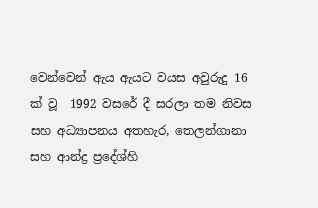වෙන්වෙන් ඇය ඇයට වයස අවුරුදු 16 ක් වූ  1992 වසරේ දී සරලා තම නිවස සහ අධ්‍යාපනය අතහැර, තෙලන්ගානා සහ ආන්ද්‍ර ප්‍රදේශ්හි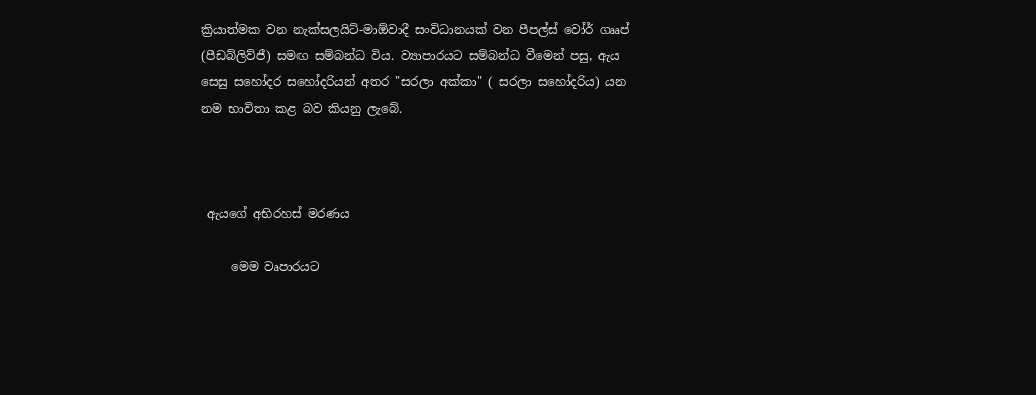ක්‍රියාත්මක වන නැක්සලයිට්-මාඕවාදී සංවිධානයක් වන පීපල්ස් වෝර් ගෲප් (පීඩබ්ලිව්ජී) සමඟ සම්බන්ධ විය. ව්‍යාපාරයට සම්බන්ධ වීමෙන් පසු, ඇය සෙසු සහෝදර සහෝදරියන් අතර "සරලා අක්කා" ( සරලා සහෝදරිය) යන නම භාවිතා කළ බව කියනු ලැබේ.



 ඇයගේ අභිරහස් මරණය

     මෙම වෘපාරයට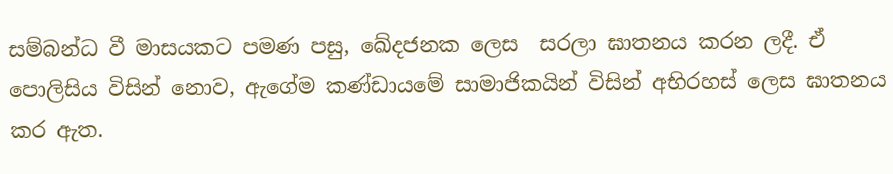සම්බන්ධ වී මාසයකට පමණ පසු, ඛේදජනක ලෙස  සරලා ඝාතනය කරන ලදී. ඒ පොලිසිය විසින් නොව, ඇගේම කණ්ඩායමේ සාමාජිකයින් විසින් අභිරහස් ලෙස ඝාතනය කර ඇත.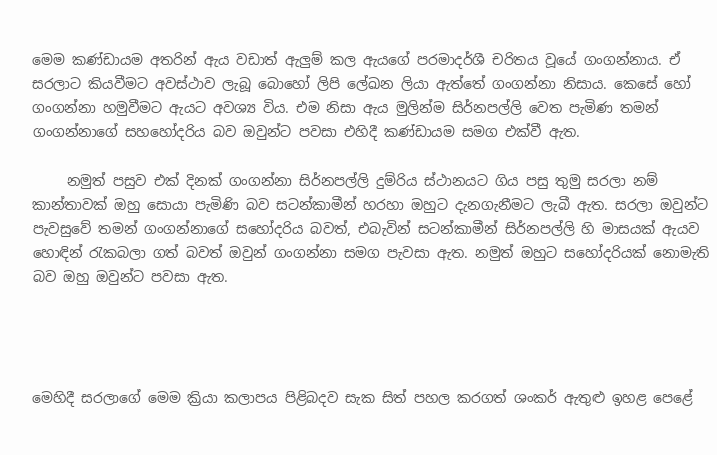මෙම කණ්ඩායම අතරින් ඇය වඩාත් ඇලුම් කල ඇයගේ පරමාදර්ශී චරිතය වූයේ ගංගන්නාය. ඒ සරලාට කියවීමට අවස්ථාව ලැබූ බොහෝ ලිපි ලේඛන ලියා ඇත්තේ ගංගන්නා නිසාය. කෙසේ හෝ ගංගන්නා හමුවීමට ඇයට අවශ්‍ය විය. එම නිසා ඇය මුලින්ම සිර්නපල්ලි වෙත පැමිණ තමන් ගංගන්නාගේ සහහෝදරිය බව ඔවුන්ට පවසා එහිදී කණ්ඩායම සමග එක්වී ඇත.

     නමුත් පසුව එක් දිනක් ගංගන්නා සිර්නපල්ලි දුම්රිය ස්ථානයට ගිය පසු තුමු සරලා නම් කාන්තාවක් ඔහු සොයා පැමිණි බව සටන්කාමීන් හරහා ඔහුට දැනගැනීමට ලැබී ඇත. සරලා ඔවුන්ට පැවසුවේ තමන් ගංගන්නාගේ සහෝදරිය බවත්, එබැවින් සටන්කාමීන් සිර්නපල්ලි හි මාසයක් ඇයව හොඳින් රැකබලා ගත් බවත් ඔවුන් ගංගන්නා සමග පැවසා ඇත. නමුත් ඔහුට සහෝදරියක් නොමැති බව ඔහු ඔවුන්ට පවසා ඇත.




මෙහිදී සරලාගේ මෙම ක්‍රියා කලාපය පිළිබදව සැක සිත් පහල කරගත් ශංකර් ඇතුළු ඉහළ පෙළේ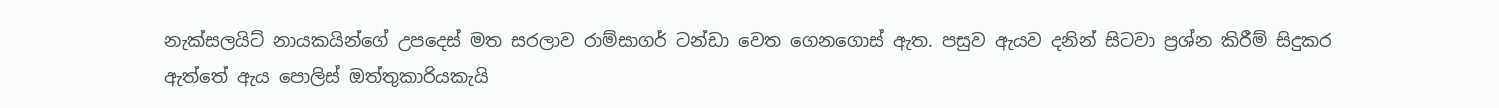නැක්සලයිට් නායකයින්ගේ උපදෙස් මත සරලාව රාම්සාගර් ටන්ඩා වෙත ගෙනගොස් ඇත. පසුව ඇයව දනින් සිටවා ප්‍රශ්න කිරීම් සිදුකර ඇත්තේ ඇය පොලිස් ඔත්තුකාරියකැයි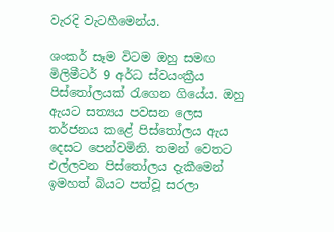වැරදි වැටහීමෙන්ය.

ශංකර් සෑම විටම ඔහු සමඟ මිලිමීටර් 9 අර්ධ ස්වයංක්‍රීය පිස්තෝලයක් රැගෙන ගියේය. ඔහු ඇයට සත්‍යය පවසන ලෙස තර්ජනය කළේ පිස්තෝලය ඇය දෙසට පෙන්වමිනි. තමන් වෙතට එල්ලවන පිස්තෝලය දැකීමෙන් ඉමහත් බියට පත්වූ සරලා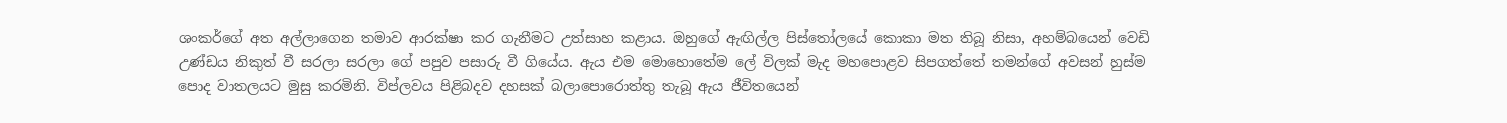ශංකර්ගේ අත අල්ලාගෙන තමාව ආරක්ෂා කර ගැනීමට උත්සාහ කළාය. ඔහුගේ ඇඟිල්ල පිස්තෝලයේ කොකා මත තිබූ නිසා, අහම්බයෙන් වෙඩි උණ්ඩය නිකුත් වී සරලා සරලා ගේ පපුව පසාරු වී ගියේය. ඇය එම මොහොතේම ලේ විලක් මැද මහපොළව සිපගත්තේ තමන්ගේ අවසන් හුස්ම පොද වාතලයට මුසු කරමිනි. විප්ලවය පිළිබදව දහසක් බලාපොරොත්තු තැබූ ඇය ජීවිතයෙන්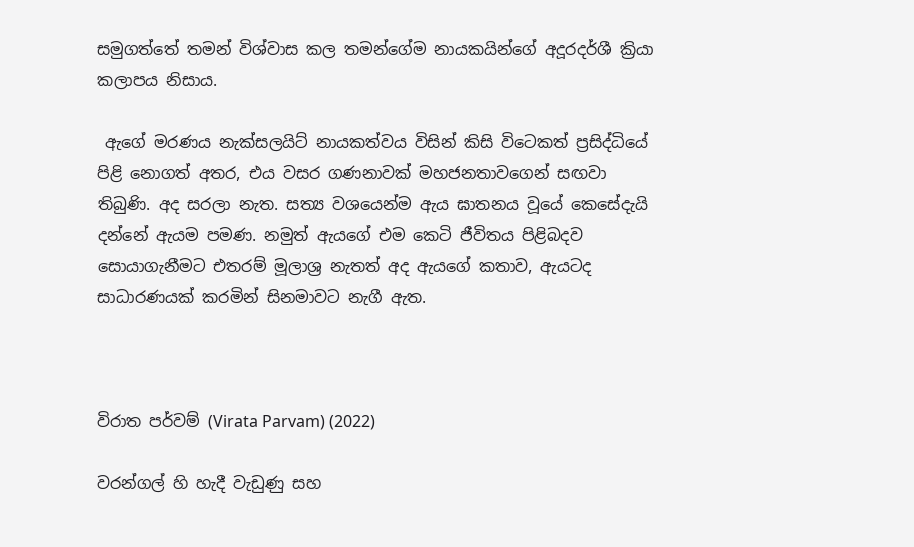සමුගත්තේ තමන් විශ්වාස කල තමන්ගේම නායකයින්ගේ අදූරදර්ශී ක්‍රියා කලාපය නිසාය.

 ඇගේ මරණය නැක්සලයිට් නායකත්වය විසින් කිසි විටෙකත් ප්‍රසිද්ධියේ පිළි නොගත් අතර, එය වසර ගණනාවක් මහජනතාවගෙන් සඟවා තිබුණි. අද සරලා නැත. සත්‍ය වශයෙන්ම ඇය ඝාතනය වූයේ කෙසේදැයි දන්නේ ඇයම පමණ. නමුත් ඇයගේ එම කෙටි ජීවිතය පිළිබදව සොයාගැනීමට එතරම් මූලාශ්‍ර නැතත් අද ඇයගේ කතාව, ඇයටද සාධාරණයක් කරමින් සිනමාවට නැගී ඇත.



විරාත පර්වම් (Virata Parvam) (2022)

වරන්ගල් හි හැදී වැඩුණු සහ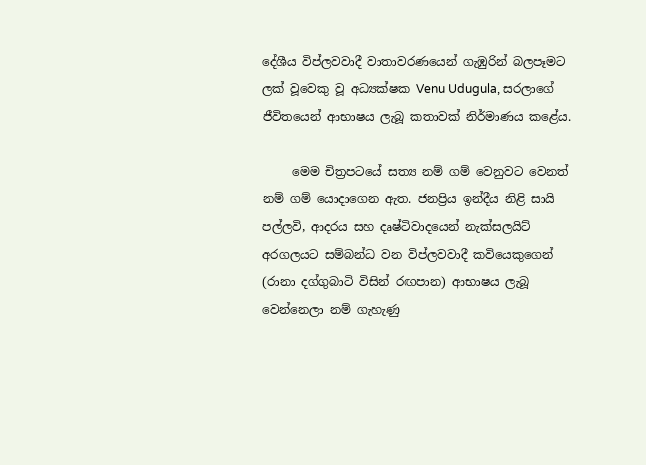දේශීය විප්ලවවාදී වාතාවරණයෙන් ගැඹුරින් බලපෑමට ලක් වූවෙකු වූ අධ්‍යක්ෂක Venu Udugula, සරලාගේ ජීවිතයෙන් ආභාෂය ලැබූ කතාවක් නිර්මාණය කළේය.

     මෙම චිත්‍රපටයේ සත්‍ය නම් ගම් වෙනුවට වෙනත් නම් ගම් යොදාගෙන ඇත. ජනප්‍රිය ඉන්දීය නිළි සායි පල්ලවි, ආදරය සහ දෘෂ්ටිවාදයෙන් නැක්සලයිට් අරගලයට සම්බන්ධ වන විප්ලවවාදී කවියෙකුගෙන් (රානා දග්ගුබාටි විසින් රඟපාන) ආභාෂය ලැබූ වෙන්නෙලා නම් ගැහැණු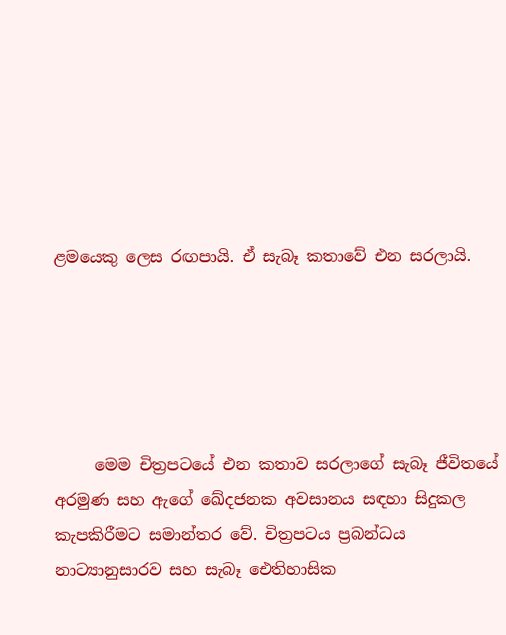ළමයෙකු ලෙස රඟපායි. ඒ සැබෑ කතාවේ එන සරලායි.





     මෙම චිත්‍රපටයේ එන කතාව සරලාගේ සැබෑ ජීවිතයේ අරමුණ සහ ඇගේ ඛේදජනක අවසානය සඳහා සිදුකල කැපකිරීමට සමාන්තර වේ. චිත්‍රපටය ප්‍රබන්ධය නාට්‍යානුසාරව සහ සැබෑ ඓතිහාසික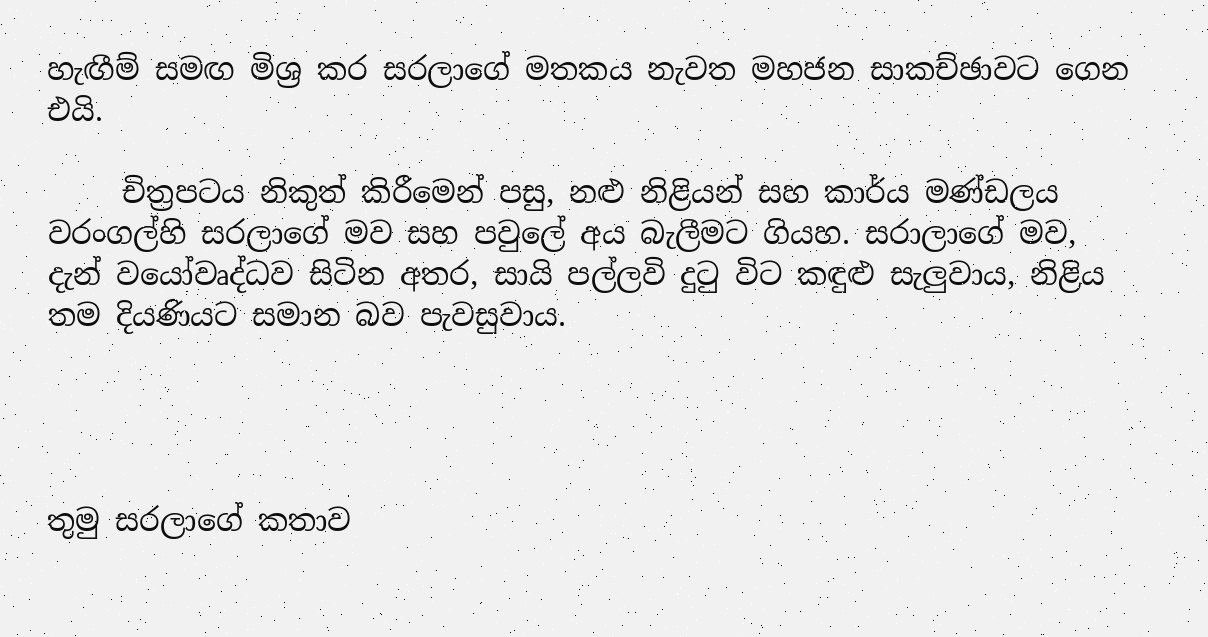හැඟීම් සමඟ මිශ්‍ර කර සරලාගේ මතකය නැවත මහජන සාකච්ඡාවට ගෙන එයි.

     චිත්‍රපටය නිකුත් කිරීමෙන් පසු, නළු නිළියන් සහ කාර්ය මණ්ඩලය වරංගල්හි සරලාගේ මව සහ පවුලේ අය බැලීමට ගියහ. සරාලාගේ මව, දැන් වයෝවෘද්ධව සිටින අතර, සායි පල්ලවි දුටු විට කඳුළු සැලුවාය, නිළිය තම දියණියට සමාන බව පැවසුවාය.




තුමු සරලාගේ කතාව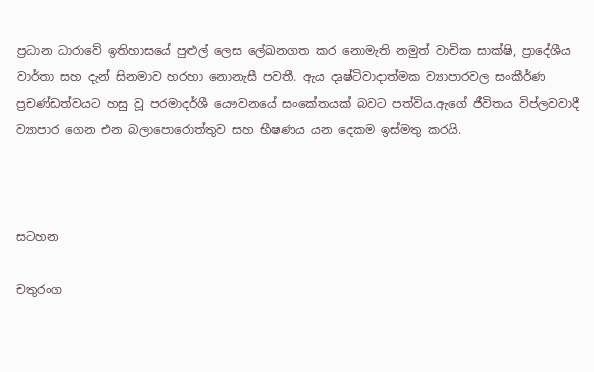ප්‍රධාන ධාරාවේ ඉතිහාසයේ පුළුල් ලෙස ලේඛනගත කර නොමැති නමුත් වාචික සාක්ෂි, ප්‍රාදේශීය වාර්තා සහ දැන් සිනමාව හරහා නොනැසී පවතී. ඇය දෘෂ්ටිවාදාත්මක ව්‍යාපාරවල සංකීර්ණ ප්‍රචණ්ඩත්වයට හසු වූ පරමාදර්ශී යෞවනයේ සංකේතයක් බවට පත්විය.ඇගේ ජීවිතය විප්ලවවාදී ව්‍යාපාර ගෙන එන බලාපොරොත්තුව සහ භීෂණය යන දෙකම ඉස්මතු කරයි.



සටහන

චතුරංග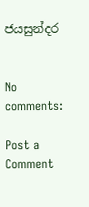ජයසුන්දර


No comments:

Post a Comment